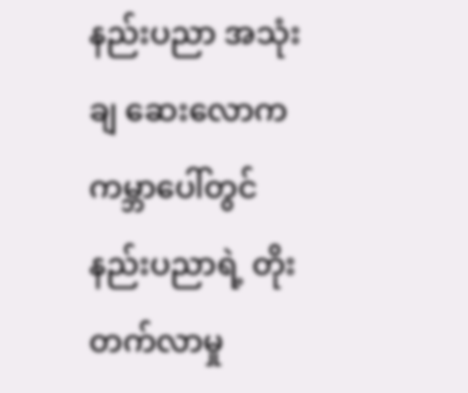နည်းပညာ အသုံးချ ဆေးလောက
ကမ္ဘာပေါ်တွင်နည်းပညာရဲ့ တိုးတက်လာမှု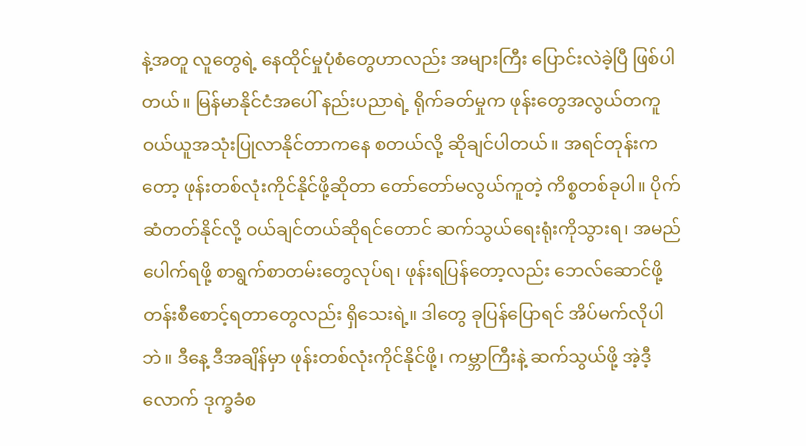နဲ့အတူ လူတွေရဲ့ နေထိုင်မှုပုံစံတွေဟာလည်း အများကြီး ပြောင်းလဲခဲ့ပြီ ဖြစ်ပါတယ်။ မြန်မာနိုင်ငံအပေါ် နည်းပညာရဲ့ ရိုက်ခတ်မှုက ဖုန်းတွေအလွယ်တကူ ဝယ်ယူအသုံးပြုလာနိုင်တာကနေ စတယ်လို့ ဆိုချင်ပါတယ်။ အရင်တုန်းကတော့ ဖုန်းတစ်လုံးကိုင်နိုင်ဖို့ဆိုတာ တော်တော်မလွယ်ကူတဲ့ ကိစ္စတစ်ခုပါ။ ပိုက်ဆံတတ်နိုင်လို့ ဝယ်ချင်တယ်ဆိုရင်တောင် ဆက်သွယ်ရေးရုံးကိုသွားရ၊ အမည်ပေါက်ရဖို့ စာရွက်စာတမ်းတွေလုပ်ရ၊ ဖုန်းရပြန်တော့လည်း ဘေလ်ဆောင်ဖို့ တန်းစီစောင့်ရတာတွေလည်း ရှိသေးရဲ့။ ဒါတွေ ခုပြန်ပြောရင် အိပ်မက်လိုပါဘဲ။ ဒီနေ့ ဒီအချိန်မှာ ဖုန်းတစ်လုံးကိုင်နိုင်ဖို့၊ ကမ္ဘာကြီးနဲ့ ဆက်သွယ်ဖို့ အဲ့ဒီ့လောက် ဒုက္ခခံစ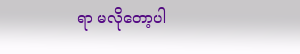ရာ မလိုတော့ပါ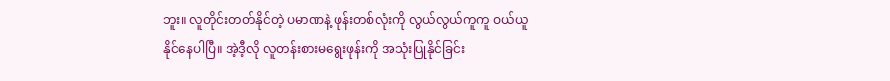ဘူး။ လူတိုင်းတတ်နိုင်တဲ့ ပမာဏနဲ့ ဖုန်းတစ်လုံးကို လွယ်လွယ်ကူကူ ဝယ်ယူနိုင်နေပါပြီ။ အဲ့ဒီ့လို လူတန်းစားမရွေးဖုန်းကို အသုံးပြုနိုင်ခြင်း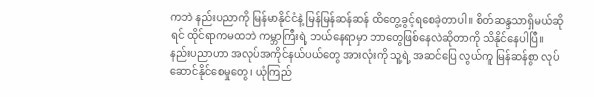ကဘဲ နည်းပညာကို မြန်မာနိုင်ငံနဲ့ မြန်မြန်ဆန်ဆန် ထိတွေ့ခွင့်ရစေခဲ့တာပါ။ စိတ်ဆန္ဒသာရှိမယ်ဆိုရင် ထိုင်ရာကမထဘဲ ကမ္ဘာကြီးရဲ့ ဘယ်နေရာမှာ ဘာတွေဖြစ်နေလဲဆိုတာကို သိနိုင်နေပါပြီ။
နည်းပညာဟာ အလုပ်အကိုင်နယ်ပယ်တွေ အားလုံးကို သူ့ရဲ့ အဆင်ပြေ လွယ်ကူ မြန်ဆန်စွာ လုပ်ဆောင်နိုင်စေမှုတွေ၊ ယုံကြည်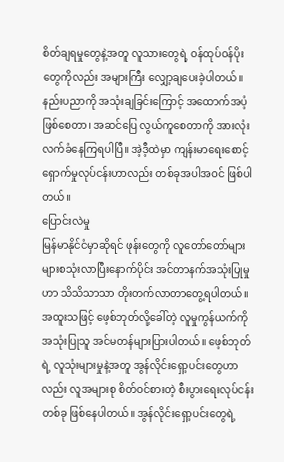စိတ်ချရမှုတွေနဲ့အတူ လူသားတွေရဲ့ ဝန်ထုပ်ဝန်ပိုးတွေကိုလည်း အများကြီး လျှော့ချပေးခဲ့ပါတယ်။ နည်းပညာကို အသုံးချခြင်းကြောင့် အထောက်အပံ့ဖြစ်စေတာ၊ အဆင်ပြေ လွယ်ကူစေတာကို အားလုံးလက်ခံနေကြရပါပြီ။ အဲ့ဒီ့ထဲမှာ ကျန်းမာရေးစောင့်ရှောက်မှုလုပ်ငန်းဟာလည်း တစ်ခုအပါအဝင် ဖြစ်ပါတယ်။
ပြောင်းလဲမှု
မြန်မာနိုင်ငံမှာဆိုရင် ဖုန်းတွေကို လူတော်တော်များများစသုံးလာပြီးနောက်ပိုင်း အင်တာနက်အသုံးပြုမှုဟာ သိသိသာသာ တိုးတက်လာတာတွေ့ရပါတယ်။ အထူးသဖြင့် ဖေ့စ်ဘုတ်လို့ခေါ်တဲ့ လူမှုကွန်ယက်ကို အသုံးပြုသူ အင်မတန်များပြားပါတယ်။ ဖေ့စ်ဘုတ်ရဲ့ လူသုံးများမှုနဲ့အတူ အွန်လိုင်းရှော့ပင်းတွေဟာလည်း လူအများစု စိတ်ဝင်စားတဲ့ စီးပွားရေးလုပ်ငန်းတစ်ခု ဖြစ်နေပါတယ်။ အွန်လိုင်းရှော့ပင်းတွေရဲ့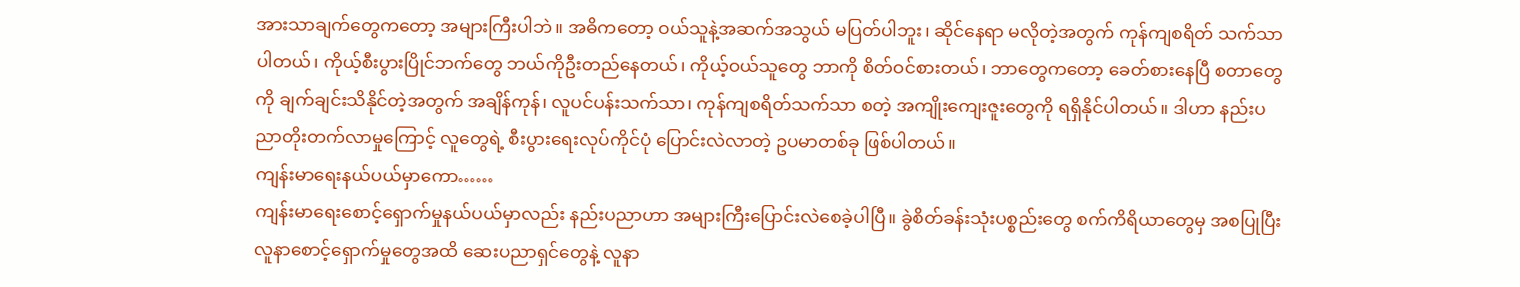အားသာချက်တွေကတော့ အများကြီးပါဘဲ။ အဓိကတော့ ဝယ်သူနဲ့အဆက်အသွယ် မပြတ်ပါဘူး၊ ဆိုင်နေရာ မလိုတဲ့အတွက် ကုန်ကျစရိတ် သက်သာပါတယ်၊ ကိုယ့်စီးပွားပြိုင်ဘက်တွေ ဘယ်ကိုဦးတည်နေတယ်၊ ကိုယ့်ဝယ်သူတွေ ဘာကို စိတ်ဝင်စားတယ်၊ ဘာတွေကတော့ ခေတ်စားနေပြီ စတာတွေကို ချက်ချင်းသိနိုင်တဲ့အတွက် အချိန်ကုန်၊ လူပင်ပန်းသက်သာ၊ ကုန်ကျစရိတ်သက်သာ စတဲ့ အကျိုးကျေးဇူးတွေကို ရရှိနိုင်ပါတယ်။ ဒါဟာ နည်းပညာတိုးတက်လာမှုကြောင့် လူတွေရဲ့ စီးပွားရေးလုပ်ကိုင်ပုံ ပြောင်းလဲလာတဲ့ ဥပမာတစ်ခု ဖြစ်ပါတယ်။
ကျန်းမာရေးနယ်ပယ်မှာကော……
ကျန်းမာရေးစောင့်ရှောက်မှုနယ်ပယ်မှာလည်း နည်းပညာဟာ အများကြီးပြောင်းလဲစေခဲ့ပါပြီ။ ခွဲစိတ်ခန်းသုံးပစ္စည်းတွေ စက်ကိရိယာတွေမှ အစပြုပြီး လူနာစောင့်ရှောက်မှုတွေအထိ ဆေးပညာရှင်တွေနဲ့ လူနာ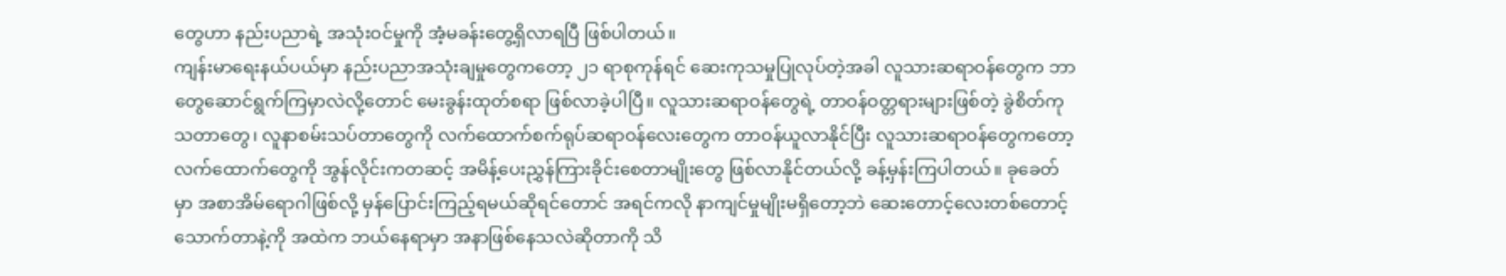တွေဟာ နည်းပညာရဲ့ အသုံးဝင်မှုကို အံ့မခန်းတွေ့ရှိလာရပြီ ဖြစ်ပါတယ်။
ကျန်းမာရေးနယ်ပယ်မှာ နည်းပညာအသုံးချမှုတွေကတော့ ၂၁ ရာစုကုန်ရင် ဆေးကုသမှုပြုလုပ်တဲ့အခါ လူသားဆရာဝန်တွေက ဘာတွေဆောင်ရွက်ကြမှာလဲလို့တောင် မေးခွန်းထုတ်စရာ ဖြစ်လာခဲ့ပါပြီ။ လူသားဆရာဝန်တွေရဲ့ တာဝန်ဝတ္တရားများဖြစ်တဲ့ ခွဲစိတ်ကုသတာတွေ၊ လူနာစမ်းသပ်တာတွေကို လက်ထောက်စက်ရုပ်ဆရာဝန်လေးတွေက တာဝန်ယူလာနိုင်ပြီး လူသားဆရာဝန်တွေကတော့ လက်ထောက်တွေကို အွန်လိုင်းကတဆင့် အမိန့်ပေးညွှန်ကြားခိုင်းစေတာမျိုးတွေ ဖြစ်လာနိုင်တယ်လို့ ခန့်မှန်းကြပါတယ်။ ခုခေတ်မှာ အစာအိမ်ရောဂါဖြစ်လို့ မှန်ပြောင်းကြည့်ရမယ်ဆိုရင်တောင် အရင်ကလို နာကျင်မှုမျိုးမရှိတော့ဘဲ ဆေးတောင့်လေးတစ်တောင့်သောက်တာနဲ့ကို အထဲက ဘယ်နေရာမှာ အနာဖြစ်နေသလဲဆိုတာကို သိ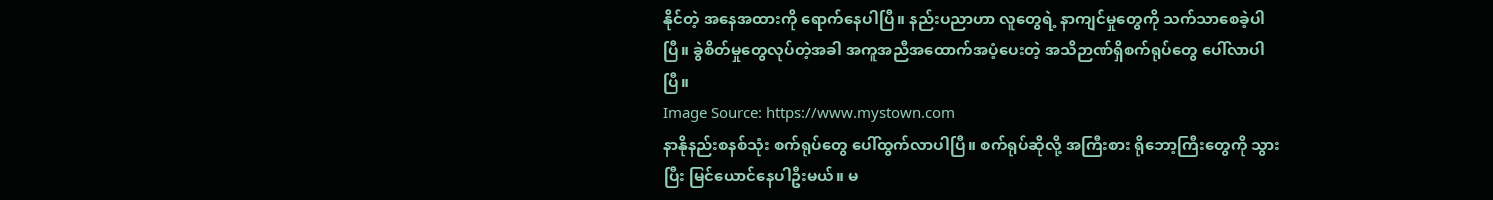နိုင်တဲ့ အနေအထားကို ရောက်နေပါပြီ။ နည်းပညာဟာ လူတွေရဲ့ နာကျင်မှုတွေကို သက်သာစေခဲ့ပါပြီ။ ခွဲစိတ်မှုတွေလုပ်တဲ့အခါ အကူအညီအထောက်အပံ့ပေးတဲ့ အသိဉာဏ်ရှိစက်ရုပ်တွေ ပေါ်လာပါပြီ။
Image Source: https://www.mystown.com
နာနိုနည်းစနစ်သုံး စက်ရုပ်တွေ ပေါ်ထွက်လာပါပြီ။ စက်ရုပ်ဆိုလို့ အကြီးစား ရိုဘော့ကြီးတွေကို သွားပြီး မြင်ယောင်နေပါဦးမယ်။ မ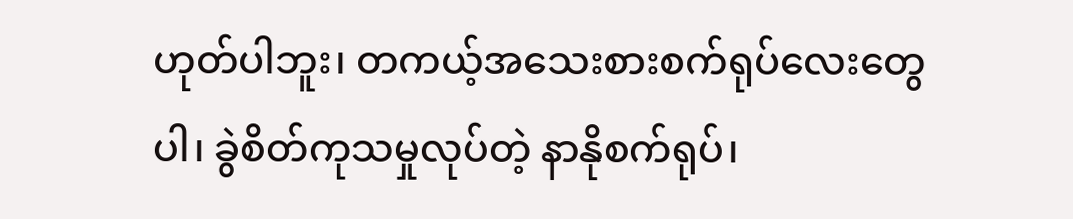ဟုတ်ပါဘူး၊ တကယ့်အသေးစားစက်ရုပ်လေးတွေပါ၊ ခွဲစိတ်ကုသမှုလုပ်တဲ့ နာနိုစက်ရုပ်၊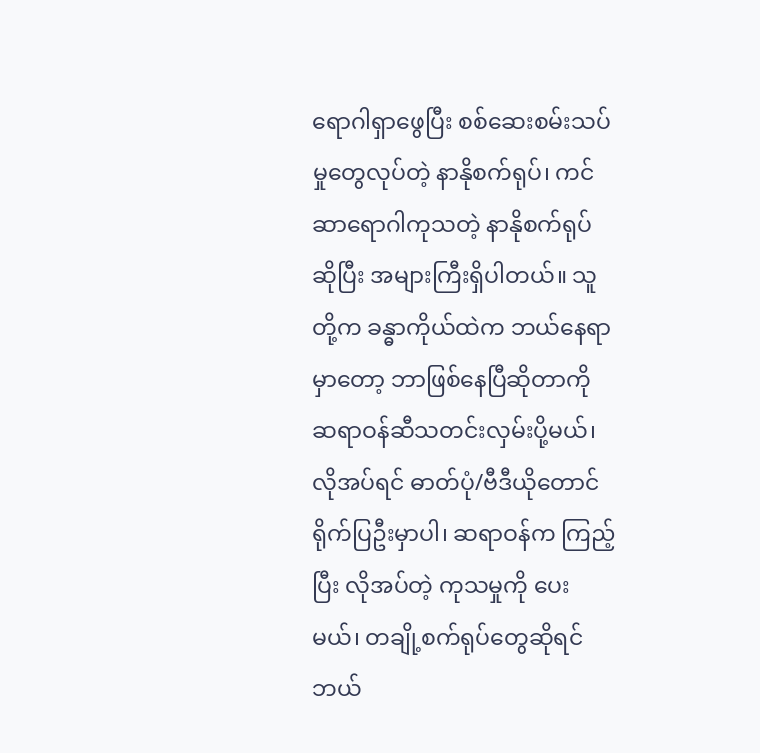ရောဂါရှာဖွေပြီး စစ်ဆေးစမ်းသပ်မှုတွေလုပ်တဲ့ နာနိုစက်ရုပ်၊ ကင်ဆာရောဂါကုသတဲ့ နာနိုစက်ရုပ်ဆိုပြီး အများကြီးရှိပါတယ်။ သူတို့က ခန္ဓာကိုယ်ထဲက ဘယ်နေရာမှာတော့ ဘာဖြစ်နေပြီဆိုတာကို ဆရာဝန်ဆီသတင်းလှမ်းပို့မယ်၊ လိုအပ်ရင် ဓာတ်ပုံ/ဗီဒီယိုတောင် ရိုက်ပြဦးမှာပါ၊ ဆရာဝန်က ကြည့်ပြီး လိုအပ်တဲ့ ကုသမှုကို ပေးမယ်၊ တချို့စက်ရုပ်တွေဆိုရင် ဘယ်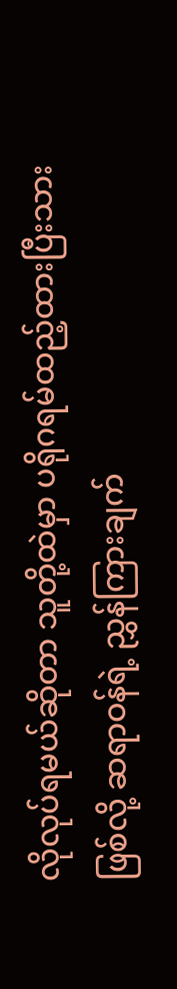လိုလုပ်ရမယ်ဆိုတာ သူတို့ထဲမှာ ပရိုဂရမ်ထည့်ထားပြီးသားဖြစ်လို့ ဆရာဝန်ရဲ့ ညွှန်ကြားချက်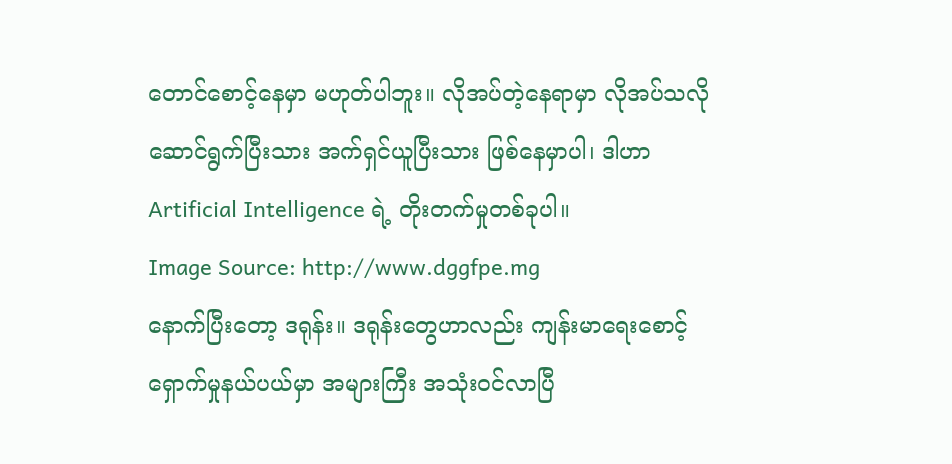တောင်စောင့်နေမှာ မဟုတ်ပါဘူး။ လိုအပ်တဲ့နေရာမှာ လိုအပ်သလို ဆောင်ရွက်ပြီးသား အက်ရှင်ယူပြီးသား ဖြစ်နေမှာပါ၊ ဒါဟာ Artificial Intelligence ရဲ့ တိုးတက်မှုတစ်ခုပါ။
Image Source: http://www.dggfpe.mg
နောက်ပြီးတော့ ဒရုန်း။ ဒရုန်းတွေဟာလည်း ကျန်းမာရေးစောင့်ရှောက်မှုနယ်ပယ်မှာ အများကြီး အသုံးဝင်လာပြီ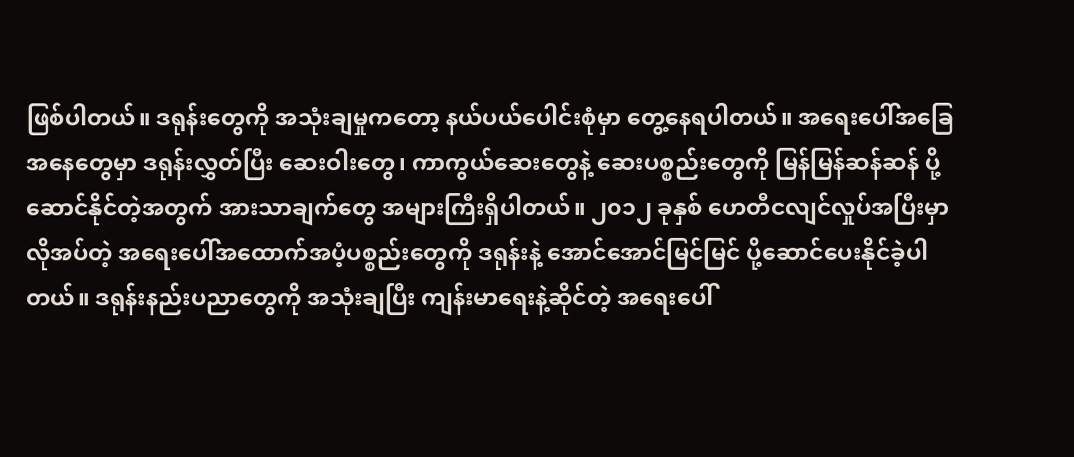ဖြစ်ပါတယ်။ ဒရုန်းတွေကို အသုံးချမှုကတော့ နယ်ပယ်ပေါင်းစုံမှာ တွေ့နေရပါတယ်။ အရေးပေါ်အခြေအနေတွေမှာ ဒရုန်းလွှတ်ပြီး ဆေးဝါးတွေ၊ ကာကွယ်ဆေးတွေနဲ့ ဆေးပစ္စည်းတွေကို မြန်မြန်ဆန်ဆန် ပို့ဆောင်နိုင်တဲ့အတွက် အားသာချက်တွေ အများကြီးရှိပါတယ်။ ၂၀၁၂ ခုနှစ် ဟေတီငလျင်လှုပ်အပြီးမှာ လိုအပ်တဲ့ အရေးပေါ်အထောက်အပံ့ပစ္စည်းတွေကို ဒရုန်းနဲ့ အောင်အောင်မြင်မြင် ပို့ဆောင်ပေးနိုင်ခဲ့ပါတယ်။ ဒရုန်းနည်းပညာတွေကို အသုံးချပြီး ကျန်းမာရေးနဲ့ဆိုင်တဲ့ အရေးပေါ်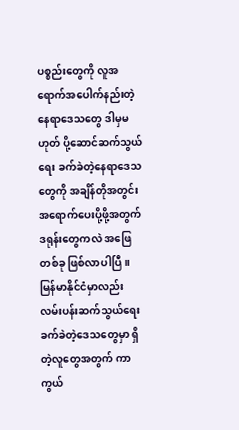ပစ္စည်းတွေကို လူအရောက်အပေါက်နည်းတဲ့နေရာဒေသတွေ ဒါမှမဟုတ် ပို့ဆောင်ဆက်သွယ်ရေး ခက်ခဲတဲ့နေရာဒေသတွေကို အချိန်တိုအတွင်း အရောက်ပေးပို့ဖို့အတွက် ဒရုန်းတွေကလဲ အဖြေတစ်ခု ဖြစ်လာပါပြီ။ မြန်မာနိုင်ငံမှာလည်း လမ်းပန်းဆက်သွယ်ရေး ခက်ခဲတဲ့ဒေသတွေမှာ ရှိတဲ့လူတွေအတွက် ကာကွယ်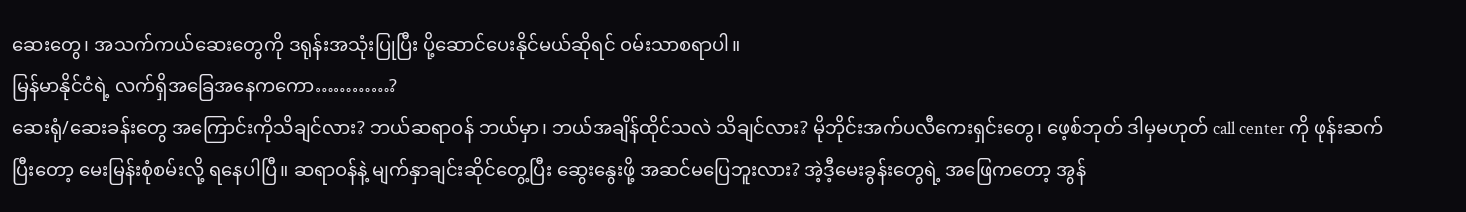ဆေးတွေ၊ အသက်ကယ်ဆေးတွေကို ဒရုန်းအသုံးပြုပြီး ပို့ဆောင်ပေးနိုင်မယ်ဆိုရင် ဝမ်းသာစရာပါ။
မြန်မာနိုင်ငံရဲ့ လက်ရှိအခြေအနေကကော…………?
ဆေးရုံ/ဆေးခန်းတွေ အကြောင်းကိုသိချင်လား? ဘယ်ဆရာဝန် ဘယ်မှာ၊ ဘယ်အချိန်ထိုင်သလဲ သိချင်လား? မိုဘိုင်းအက်ပလီကေးရှင်းတွေ၊ ဖေ့စ်ဘုတ် ဒါမှမဟုတ် call center ကို ဖုန်းဆက်ပြီးတော့ မေးမြန်းစုံစမ်းလို့ ရနေပါပြီ။ ဆရာဝန်နဲ့ မျက်နှာချင်းဆိုင်တွေ့ပြီး ဆွေးနွေးဖို့ အဆင်မပြေဘူးလား? အဲ့ဒီ့မေးခွန်းတွေရဲ့ အဖြေကတော့ အွန်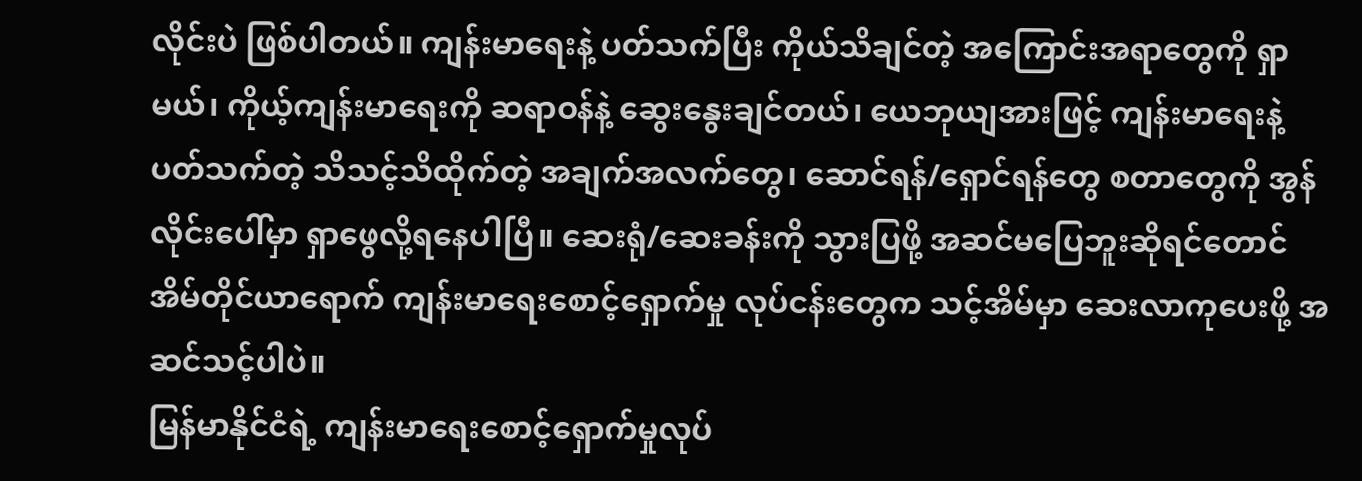လိုင်းပဲ ဖြစ်ပါတယ်။ ကျန်းမာရေးနဲ့ ပတ်သက်ပြီး ကိုယ်သိချင်တဲ့ အကြောင်းအရာတွေကို ရှာမယ်၊ ကိုယ့်ကျန်းမာရေးကို ဆရာဝန်နဲ့ ဆွေးနွေးချင်တယ်၊ ယေဘုယျအားဖြင့် ကျန်းမာရေးနဲ့ ပတ်သက်တဲ့ သိသင့်သိထိုက်တဲ့ အချက်အလက်တွေ၊ ဆောင်ရန်/ရှောင်ရန်တွေ စတာတွေကို အွန်လိုင်းပေါ်မှာ ရှာဖွေလို့ရနေပါပြီ။ ဆေးရုံ/ဆေးခန်းကို သွားပြဖို့ အဆင်မပြေဘူးဆိုရင်တောင် အိမ်တိုင်ယာရောက် ကျန်းမာရေးစောင့်ရှောက်မှု လုပ်ငန်းတွေက သင့်အိမ်မှာ ဆေးလာကုပေးဖို့ အဆင်သင့်ပါပဲ။
မြန်မာနိုင်ငံရဲ့ ကျန်းမာရေးစောင့်ရှောက်မှုလုပ်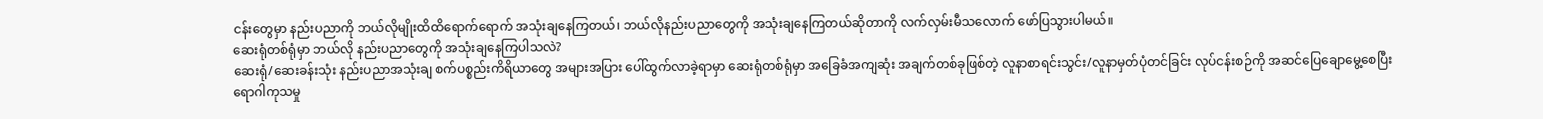ငန်းတွေမှာ နည်းပညာကို ဘယ်လိုမျိုးထိထိရောက်ရောက် အသုံးချနေကြတယ်၊ ဘယ်လိုနည်းပညာတွေကို အသုံးချနေကြတယ်ဆိုတာကို လက်လှမ်းမီသလောက် ဖော်ပြသွားပါမယ်။
ဆေးရုံတစ်ရုံမှာ ဘယ်လို နည်းပညာတွေကို အသုံးချနေကြပါသလဲ?
ဆေးရုံ/ဆေးခန်းသုံး နည်းပညာအသုံးချ စက်ပစ္စည်းကိရိယာတွေ အများအပြား ပေါ်ထွက်လာခဲ့ရာမှာ ဆေးရုံတစ်ရုံမှာ အခြေခံအကျဆုံး အချက်တစ်ခုဖြစ်တဲ့ လူနာစာရင်းသွင်း/လူနာမှတ်ပုံတင်ခြင်း လုပ်ငန်းစဉ်ကို အဆင်ပြေချောမွေ့စေပြီး ရောဂါကုသမှု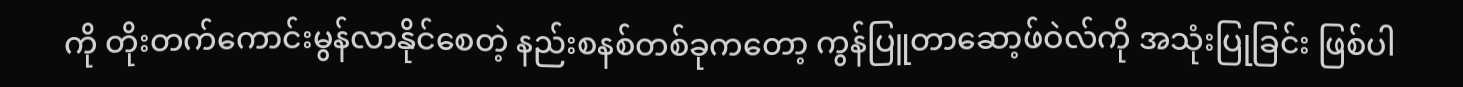ကို တိုးတက်ကောင်းမွန်လာနိုင်စေတဲ့ နည်းစနစ်တစ်ခုကတော့ ကွန်ပြူတာဆော့ဖ်ဝဲလ်ကို အသုံးပြုခြင်း ဖြစ်ပါ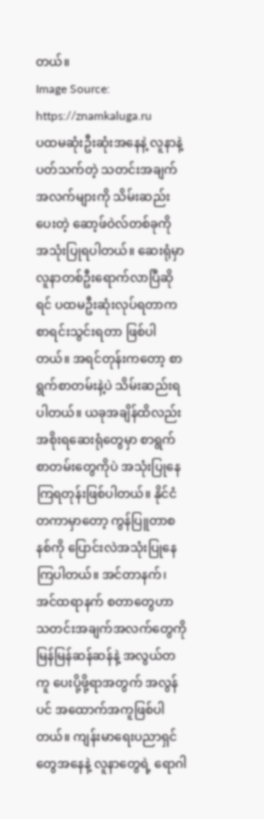တယ်။
Image Source: https://znamkaluga.ru
ပထမဆုံးဦးဆုံးအနေနဲ့ လူနာနဲ့ပတ်သက်တဲ့ သတင်းအချက်အလက်များကို သိမ်းဆည်းပေးတဲ့ ဆော့ဖ်ဝဲလ်တစ်ခုကို အသုံးပြုရပါတယ်။ ဆေးရုံမှာ လူနာတစ်ဦးရောက်လာပြီဆိုရင် ပထမဦးဆုံးလုပ်ရတာက စာရင်းသွင်းရတာ ဖြစ်ပါတယ်။ အရင်တုန်းကတော့ စာရွက်စာတမ်းနဲ့ပဲ သိမ်းဆည်းရပါတယ်။ ယခုအချိန်ထိလည်း အစိုးရဆေးရုံတွေမှာ စာရွက်စာတမ်းတွေကိုပဲ အသုံးပြုနေကြရတုန်းဖြစ်ပါတယ်။ နိုင်ငံတကာမှာတော့ ကွန်ပြူတာစနစ်ကို ပြောင်းလဲအသုံးပြုနေကြပါတယ်။ အင်တာနက်၊ အင်ထရာနက် စတာတွေဟာ သတင်းအချက်အလက်တွေကို မြန်မြန်ဆန်ဆန်နဲ့ အလွယ်တကူ ပေးပို့ဖို့ရာအတွက် အလွန်ပင် အထောက်အကူဖြစ်ပါတယ်။ ကျန်းမာရေးပညာရှင်တွေအနေနဲ့ လူနာတွေရဲ့ ရောဂါ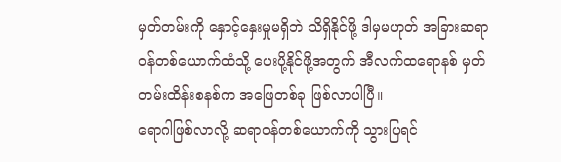မှတ်တမ်းကို နှောင့်နှေးမှုမရှိဘဲ သိရှိနိုင်ဖို့ ဒါမှမဟုတ် အခြားဆရာဝန်တစ်ယောက်ထံသို့ ပေးပို့နိုင်ဖို့အတွက် အီလက်ထရောနစ် မှတ်တမ်းထိန်းစနစ်က အဖြေတစ်ခု ဖြစ်လာပါပြီ။
ရောဂါဖြစ်လာလို့ ဆရာဝန်တစ်ယောက်ကို သွားပြရင်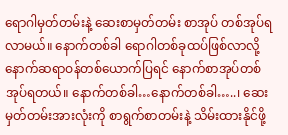ရောဂါမှတ်တမ်းနဲ့ ဆေးစာမှတ်တမ်း စာအုပ် တစ်အုပ်ရလာမယ်။ နောက်တစ်ခါ ရောဂါတစ်ခုထပ်ဖြစ်လာလို့ နောက်ဆရာဝန်တစ်ယောက်ပြရင် နောက်စာအုပ်တစ်အုပ်ရတယ်။ နောက်တစ်ခါ…နောက်တစ်ခါ…..၊ ဆေးမှတ်တမ်းအားလုံးကို စာရွက်စာတမ်းနဲ့ သိမ်းထားနိုင်ဖို့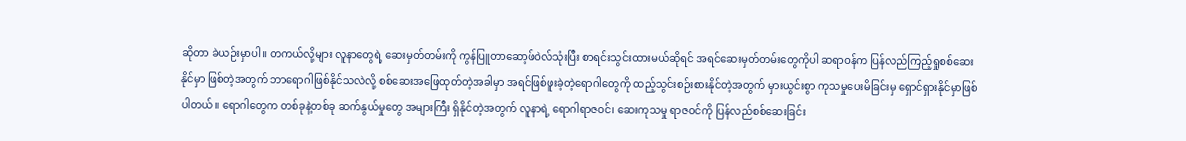ဆိုတာ ခဲယဉ်းမှာပါ။ တကယ်လို့များ လူနာတွေရဲ့ ဆေးမှတ်တမ်းကို ကွန်ပြူတာဆော့ဖ်ဝဲလ်သုံးပြီး စာရင်းသွင်းထားမယ်ဆိုရင် အရင်ဆေးမှတ်တမ်းတွေကိုပါ ဆရာဝန်က ပြန်လည်ကြည့်ရှုစစ်ဆေးနိုင်မှာ ဖြစ်တဲ့အတွက် ဘာရောဂါဖြစ်နိုင်သလဲလို့ စစ်ဆေးအဖြေထုတ်တဲ့အခါမှာ အရင်ဖြစ်ဖူးခဲ့တဲ့ရောဂါတွေကို ထည့်သွင်းစဉ်းစားနိုင်တဲ့အတွက် မှားယွင်းစွာ ကုသမှုပေးမိခြင်းမှ ရှောင်ရှားနိုင်မှာဖြစ်ပါတယ်။ ရောဂါတွေက တစ်ခုနဲ့တစ်ခု ဆက်နွယ်မှုတွေ အများကြီး ရှိနိုင်တဲ့အတွက် လူနာရဲ့ ရောဂါရာဇဝင်၊ ဆေးကုသမှု ရာဇဝင်ကို ပြန်လည်စစ်ဆေးခြင်း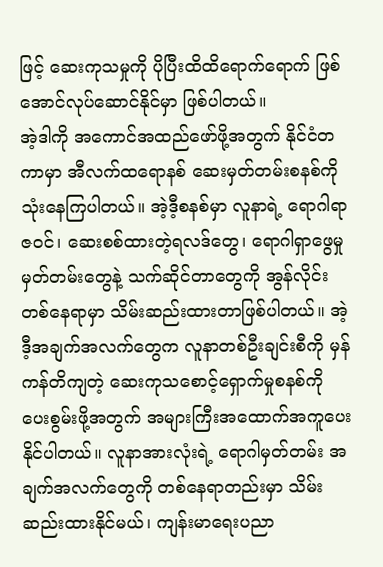ဖြင့် ဆေးကုသမှုကို ပိုပြီးထိထိရောက်ရောက် ဖြစ်အောင်လုပ်ဆောင်နိုင်မှာ ဖြစ်ပါတယ်။
အဲ့ဒါကို အကောင်အထည်ဖော်ဖို့အတွက် နိုင်ငံတကာမှာ အီလက်ထရောနစ် ဆေးမှတ်တမ်းစနစ်ကို သုံးနေကြပါတယ်။ အဲ့ဒီ့စနစ်မှာ လူနာရဲ့ ရောဂါရာဇဝင်၊ ဆေးစစ်ထားတဲ့ရလဒ်တွေ၊ ရောဂါရှာဖွေမှုမှတ်တမ်းတွေနဲ့ သက်ဆိုင်တာတွေကို အွန်လိုင်းတစ်နေရာမှာ သိမ်းဆည်းထားတာဖြစ်ပါတယ်။ အဲ့ဒီ့အချက်အလက်တွေက လူနာတစ်ဦးချင်းစီကို မှန်ကန်တိကျတဲ့ ဆေးကုသစောင့်ရှောက်မှုစနစ်ကို ပေးစွမ်းဖို့အတွက် အများကြီးအထောက်အကူပေးနိုင်ပါတယ်။ လူနာအားလုံးရဲ့ ရောဂါမှတ်တမ်း အချက်အလက်တွေကို တစ်နေရာတည်းမှာ သိမ်းဆည်းထားနိုင်မယ်၊ ကျန်းမာရေးပညာ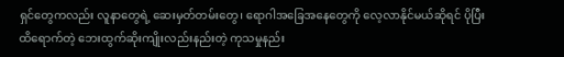ရှင်တွေကလည်း လူနာတွေရဲ့ ဆေးမှတ်တမ်းတွေ၊ ရောဂါအခြေအနေတွေကို လေ့လာနိုင်မယ်ဆိုရင် ပိုပြီးထိရောက်တဲ့ ဘေးထွက်ဆိုးကျိုးလည်းနည်းတဲ့ ကုသမှုနည်း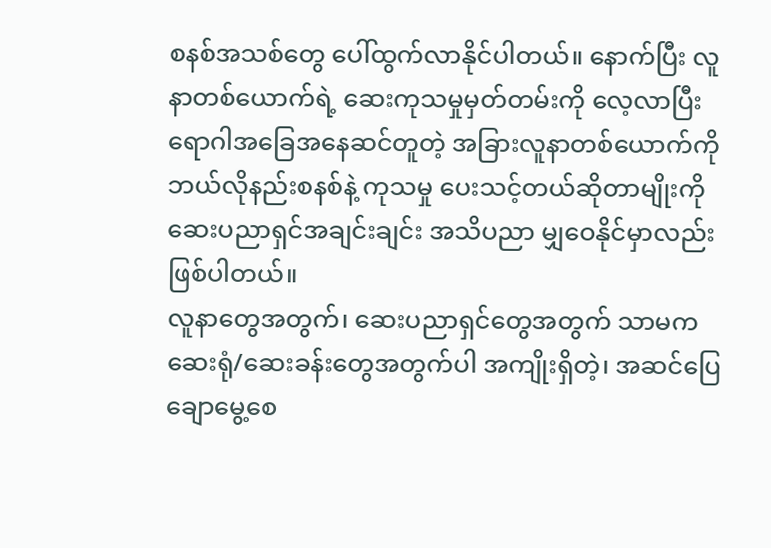စနစ်အသစ်တွေ ပေါ်ထွက်လာနိုင်ပါတယ်။ နောက်ပြီး လူနာတစ်ယောက်ရဲ့ ဆေးကုသမှုမှတ်တမ်းကို လေ့လာပြီး ရောဂါအခြေအနေဆင်တူတဲ့ အခြားလူနာတစ်ယောက်ကို ဘယ်လိုနည်းစနစ်နဲ့ ကုသမှု ပေးသင့်တယ်ဆိုတာမျိုးကို ဆေးပညာရှင်အချင်းချင်း အသိပညာ မျှဝေနိုင်မှာလည်း ဖြစ်ပါတယ်။
လူနာတွေအတွက်၊ ဆေးပညာရှင်တွေအတွက် သာမက ဆေးရုံ/ဆေးခန်းတွေအတွက်ပါ အကျိုးရှိတဲ့၊ အဆင်ပြေချောမွေ့စေ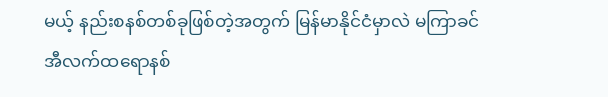မယ့် နည်းစနစ်တစ်ခုဖြစ်တဲ့အတွက် မြန်မာနိုင်ငံမှာလဲ မကြာခင် အီလက်ထရောနစ်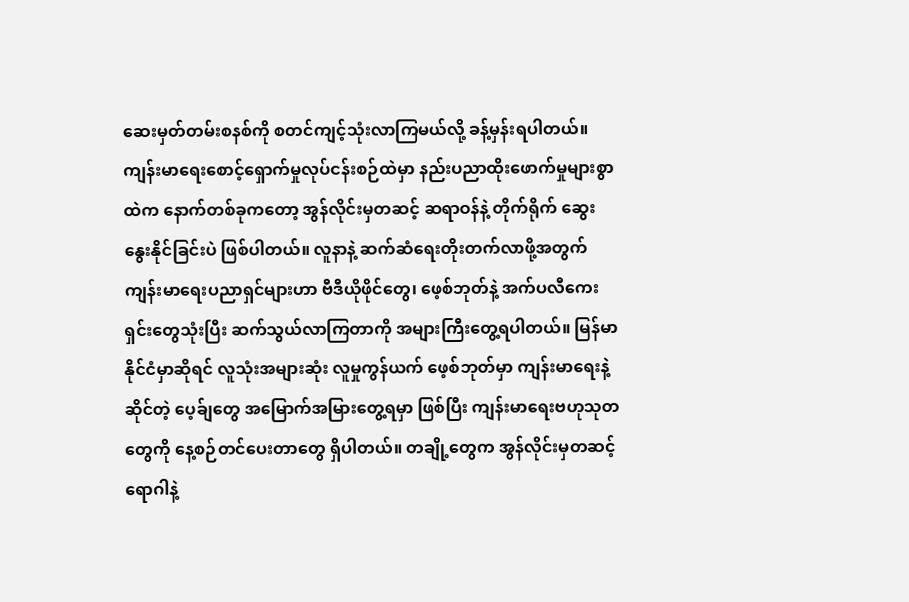ဆေးမှတ်တမ်းစနစ်ကို စတင်ကျင့်သုံးလာကြမယ်လို့ ခန့်မှန်းရပါတယ်။
ကျန်းမာရေးစောင့်ရှောက်မှုလုပ်ငန်းစဉ်ထဲမှာ နည်းပညာထိုးဖောက်မှုများစွာထဲက နောက်တစ်ခုကတော့ အွန်လိုင်းမှတဆင့် ဆရာဝန်နဲ့ တိုက်ရိုက် ဆွေးနွေးနိုင်ခြင်းပဲ ဖြစ်ပါတယ်။ လူနာနဲ့ ဆက်ဆံရေးတိုးတက်လာဖို့အတွက် ကျန်းမာရေးပညာရှင်များဟာ ဗီဒီယိုဖိုင်တွေ၊ ဖေ့စ်ဘုတ်နဲ့ အက်ပလီကေးရှင်းတွေသုံးပြီး ဆက်သွယ်လာကြတာကို အများကြီးတွေ့ရပါတယ်။ မြန်မာနိုင်ငံမှာဆိုရင် လူသုံးအများဆုံး လူမှုကွန်ယက် ဖေ့စ်ဘုတ်မှာ ကျန်းမာရေးနဲ့ဆိုင်တဲ့ ပေ့ခ်ျတွေ အမြောက်အမြားတွေ့ရမှာ ဖြစ်ပြီး ကျန်းမာရေးဗဟုသုတတွေကို နေ့စဉ်တင်ပေးတာတွေ ရှိပါတယ်။ တချို့တွေက အွန်လိုင်းမှတဆင့် ရောဂါနဲ့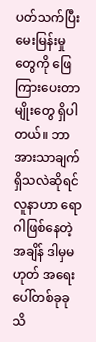ပတ်သက်ပြီး မေးမြန်းမှုတွေကို ဖြေကြားပေးတာမျိုးတွေ ရှိပါတယ်။ ဘာအားသာချက်ရှိသလဲဆိုရင် လူနာဟာ ရောဂါဖြစ်နေတဲ့အချိန် ဒါမှမဟုတ် အရေးပေါ်တစ်ခုခု သိ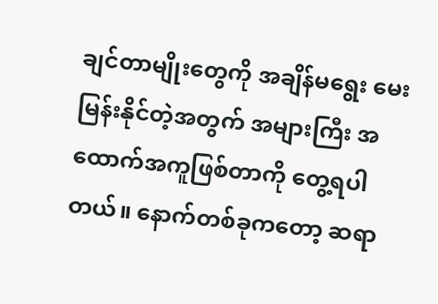ချင်တာမျိုးတွေကို အချိန်မရွေး မေးမြန်းနိုင်တဲ့အတွက် အများကြီး အထောက်အကူဖြစ်တာကို တွေ့ရပါတယ်။ နောက်တစ်ခုကတော့ ဆရာ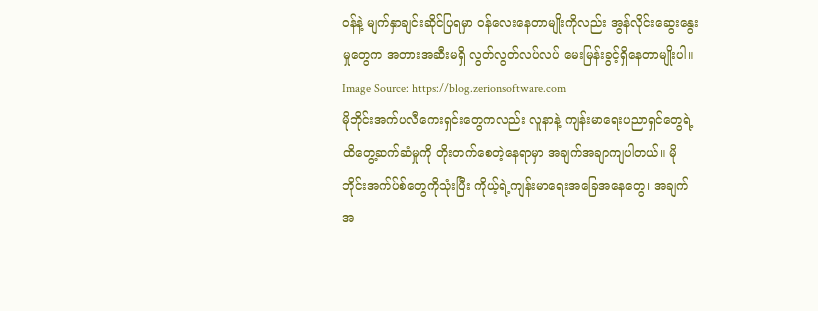ဝန်နဲ့ မျက်နှာချင်းဆိုင်ပြရမှာ ဝန်လေးနေတာမျိုးကိုလည်း အွန်လိုင်းဆွေးနွေးမှုတွေက အတားအဆီးမရှိ လွတ်လွတ်လပ်လပ် မေးမြန်းခွင့်ရှိနေတာမျိုးပါ။
Image Source: https://blog.zerionsoftware.com
မိုဘိုင်းအက်ပလီကေးရှင်းတွေကလည်း လူနာနဲ့ ကျန်းမာရေးပညာရှင်တွေရဲ့ ထိတွေ့ဆက်ဆံမှုကို တိုးတက်စေတဲ့နေရာမှာ အချက်အချာကျပါတယ်။ မိုဘိုင်းအက်ပ်စ်တွေကိုသုံးပြီး ကိုယ့်ရဲ့ကျန်းမာရေးအခြေအနေတွေ၊ အချက်အ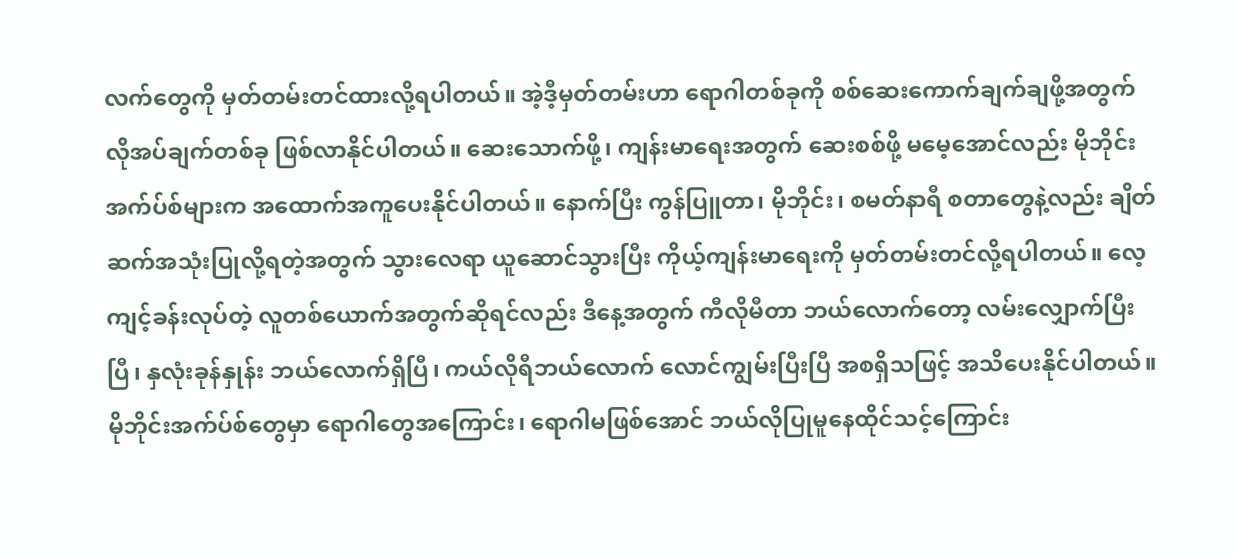လက်တွေကို မှတ်တမ်းတင်ထားလို့ရပါတယ်။ အဲ့ဒီ့မှတ်တမ်းဟာ ရောဂါတစ်ခုကို စစ်ဆေးကောက်ချက်ချဖို့အတွက် လိုအပ်ချက်တစ်ခု ဖြစ်လာနိုင်ပါတယ်။ ဆေးသောက်ဖို့၊ ကျန်းမာရေးအတွက် ဆေးစစ်ဖို့ မမေ့အောင်လည်း မိုဘိုင်းအက်ပ်စ်များက အထောက်အကူပေးနိုင်ပါတယ်။ နောက်ပြီး ကွန်ပြူတာ၊ မိုဘိုင်း၊ စမတ်နာရီ စတာတွေနဲ့လည်း ချိတ်ဆက်အသုံးပြုလို့ရတဲ့အတွက် သွားလေရာ ယူဆောင်သွားပြီး ကိုယ့်ကျန်းမာရေးကို မှတ်တမ်းတင်လို့ရပါတယ်။ လေ့ကျင့်ခန်းလုပ်တဲ့ လူတစ်ယောက်အတွက်ဆိုရင်လည်း ဒီနေ့အတွက် ကီလိုမီတာ ဘယ်လောက်တော့ လမ်းလျှောက်ပြီးပြီ၊ နှလုံးခုန်နှုန်း ဘယ်လောက်ရှိပြီ၊ ကယ်လိုရီဘယ်လောက် လောင်ကျွမ်းပြီးပြီ အစရှိသဖြင့် အသိပေးနိုင်ပါတယ်။
မိုဘိုင်းအက်ပ်စ်တွေမှာ ရောဂါတွေအကြောင်း၊ ရောဂါမဖြစ်အောင် ဘယ်လိုပြုမူနေထိုင်သင့်ကြောင်း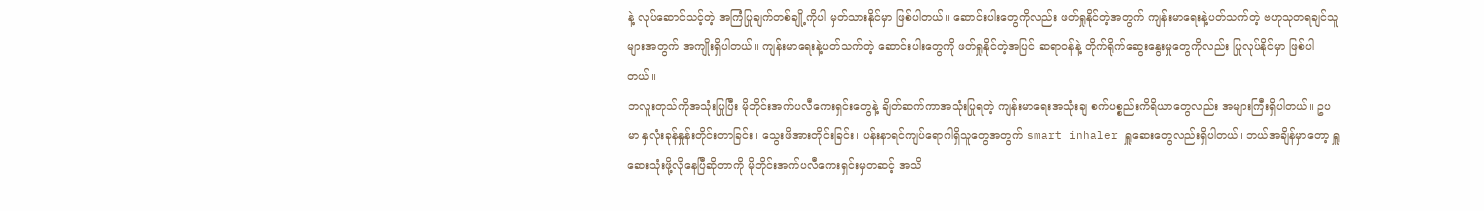နဲ့ လုပ်ဆောင်သင့်တဲ့ အကြံပြုချက်တစ်ချို့ကိုပါ မှတ်သားနိုင်မှာ ဖြစ်ပါတယ်။ ဆောင်းပါးတွေကိုလည်း ဖတ်ရှုနိုင်တဲ့အတွက် ကျန်းမာရေးနဲ့ပတ်သက်တဲ့ ဗဟုသုတရချင်သူများအတွက် အကျိုးရှိပါတယ်။ ကျန်းမာရေးနဲ့ပတ်သက်တဲ့ ဆောင်းပါးတွေကို ဖတ်ရှုနိုင်တဲ့အပြင် ဆရာဝန်နဲ့ တိုက်ရိုက်ဆွေးနွေးမှုတွေကိုလည်း ပြုလုပ်နိုင်မှာ ဖြစ်ပါတယ်။
ဘလူးတုသ်ကိုအသုံးပြုပြီး မိုဘိုင်းအက်ပလီကေးရှင်းတွေနဲ့ ချိတ်ဆက်ကာအသုံးပြုရတဲ့ ကျန်းမာရေးအသုံးချ စက်ပစ္စည်းကိရိယာတွေလည်း အများကြီးရှိပါတယ်။ ဥပမာ နှလုံးခုန်နှုန်းတိုင်းတာခြင်း၊ သွေးဖိအားတိုင်းခြင်း၊ ပန်းနာရင်ကျပ်ရောဂါရှိသူတွေအတွက် smart inhaler ရှူဆေးတွေလည်းရှိပါတယ်၊ ဘယ်အချိန်မှာတော့ ရှူဆေးသုံးဖို့လိုနေပြီဆိုတာကို မိုဘိုင်းအက်ပလီကေးရှင်းမှတဆင့် အသိ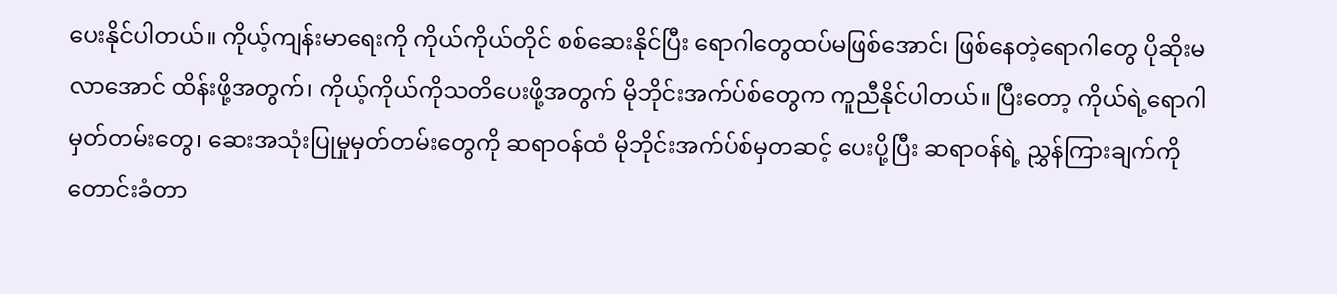ပေးနိုင်ပါတယ်။ ကိုယ့်ကျန်းမာရေးကို ကိုယ်ကိုယ်တိုင် စစ်ဆေးနိုင်ပြီး ရောဂါတွေထပ်မဖြစ်အောင်၊ ဖြစ်နေတဲ့ရောဂါတွေ ပိုဆိုးမလာအောင် ထိန်းဖို့အတွက်၊ ကိုယ့်ကိုယ်ကိုသတိပေးဖို့အတွက် မိုဘိုင်းအက်ပ်စ်တွေက ကူညီနိုင်ပါတယ်။ ပြီးတော့ ကိုယ်ရဲ့ရောဂါမှတ်တမ်းတွေ၊ ဆေးအသုံးပြုမှုမှတ်တမ်းတွေကို ဆရာဝန်ထံ မိုဘိုင်းအက်ပ်စ်မှတဆင့် ပေးပို့ပြီး ဆရာဝန်ရဲ့ ညွှန်ကြားချက်ကို တောင်းခံတာ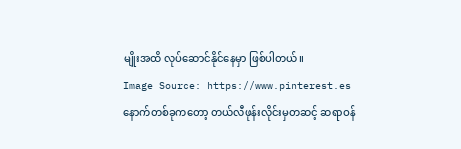မျိုးအထိ လုပ်ဆောင်နိုင်နေမှာ ဖြစ်ပါတယ်။
Image Source: https://www.pinterest.es
နောက်တစ်ခုကတော့ တယ်လီဖုန်းလိုင်းမှတဆင့် ဆရာဝန်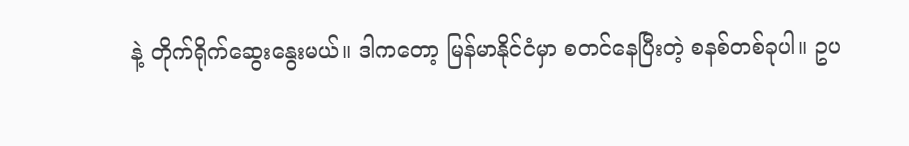နဲ့ တိုက်ရိုက်ဆွေးနွေးမယ်။ ဒါကတော့ မြန်မာနိုင်ငံမှာ စတင်နေပြီးတဲ့ စနစ်တစ်ခုပါ။ ဥပ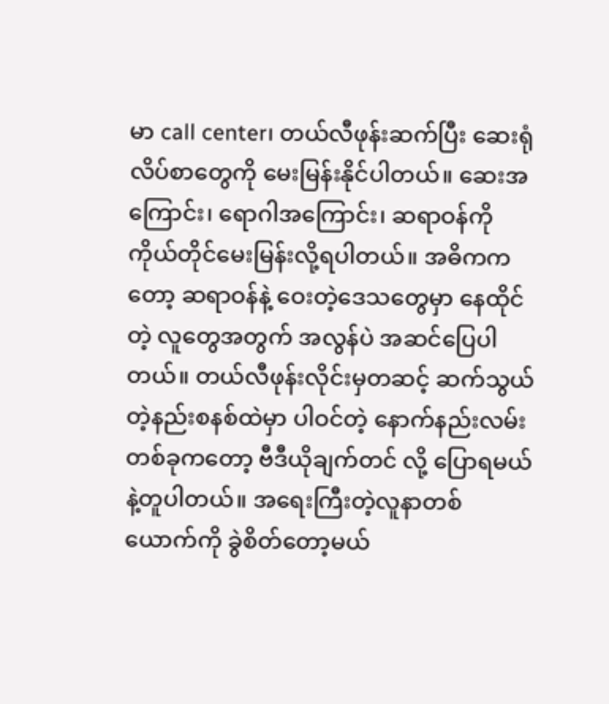မာ call center၊ တယ်လီဖုန်းဆက်ပြီး ဆေးရုံလိပ်စာတွေကို မေးမြန်းနိုင်ပါတယ်။ ဆေးအကြောင်း၊ ရောဂါအကြောင်း၊ ဆရာဝန်ကို ကိုယ်တိုင်မေးမြန်းလို့ရပါတယ်။ အဓိကကတော့ ဆရာဝန်နဲ့ ဝေးတဲ့ဒေသတွေမှာ နေထိုင်တဲ့ လူတွေအတွက် အလွန်ပဲ အဆင်ပြေပါတယ်။ တယ်လီဖုန်းလိုင်းမှတဆင့် ဆက်သွယ်တဲ့နည်းစနစ်ထဲမှာ ပါဝင်တဲ့ နောက်နည်းလမ်းတစ်ခုကတော့ ဗီဒီယိုချက်တင် လို့ ပြောရမယ်နဲ့တူပါတယ်။ အရေးကြီးတဲ့လူနာတစ်ယောက်ကို ခွဲစိတ်တော့မယ်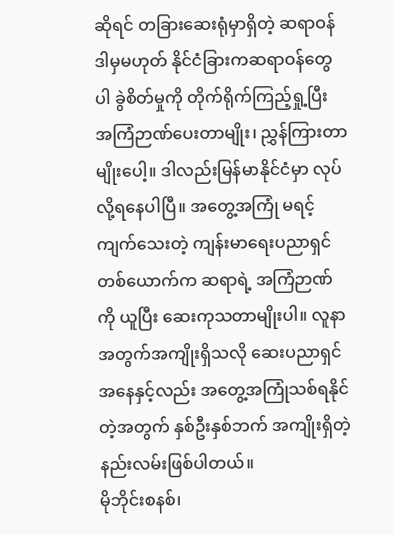ဆိုရင် တခြားဆေးရုံမှာရှိတဲ့ ဆရာဝန် ဒါမှမဟုတ် နိုင်ငံခြားကဆရာဝန်တွေပါ ခွဲစိတ်မှုကို တိုက်ရိုက်ကြည့်ရှု့ပြီး အကြံဉာဏ်ပေးတာမျိုး၊ ညွှန်ကြားတာမျိုးပေါ့။ ဒါလည်းမြန်မာနိုင်ငံမှာ လုပ်လို့ရနေပါပြီ။ အတွေ့အကြုံ မရင့်ကျက်သေးတဲ့ ကျန်းမာရေးပညာရှင်တစ်ယောက်က ဆရာရဲ့ အကြံဉာဏ်ကို ယူပြီး ဆေးကုသတာမျိုးပါ။ လူနာအတွက်အကျိုးရှိသလို ဆေးပညာရှင်အနေနှင့်လည်း အတွေ့အကြုံသစ်ရနိုင်တဲ့အတွက် နှစ်ဦးနှစ်ဘက် အကျိုးရှိတဲ့နည်းလမ်းဖြစ်ပါတယ်။
မိုဘိုင်းစနစ်၊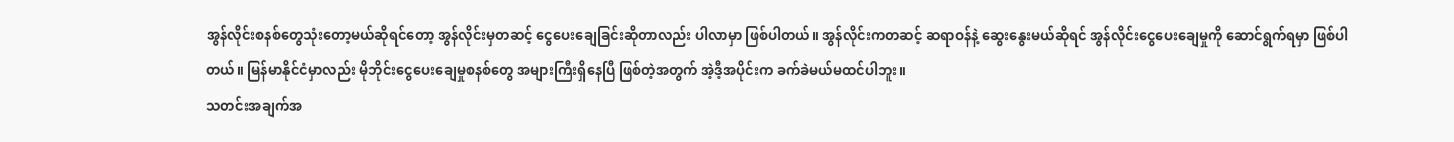အွန်လိုင်းစနစ်တွေသုံးတော့မယ်ဆိုရင်တော့ အွန်လိုင်းမှတဆင့် ငွေပေးချေခြင်းဆိုတာလည်း ပါလာမှာ ဖြစ်ပါတယ်။ အွန်လိုင်းကတဆင့် ဆရာဝန်နဲ့ ဆွေးနွေးမယ်ဆိုရင် အွန်လိုင်းငွေပေးချေမှုကို ဆောင်ရွက်ရမှာ ဖြစ်ပါတယ်။ မြန်မာနိုင်ငံမှာလည်း မိုဘိုင်းငွေပေးချေမှုစနစ်တွေ အများကြီးရှိနေပြီ ဖြစ်တဲ့အတွက် အဲ့ဒီ့အပိုင်းက ခက်ခဲမယ်မထင်ပါဘူး။
သတင်းအချက်အ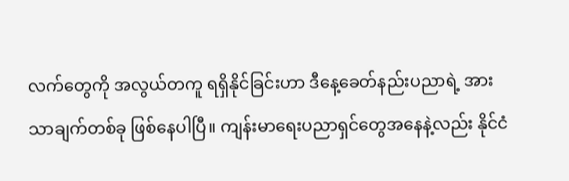လက်တွေကို အလွယ်တကူ ရရှိနိုင်ခြင်းဟာ ဒီနေ့ခေတ်နည်းပညာရဲ့ အားသာချက်တစ်ခု ဖြစ်နေပါပြီ။ ကျန်းမာရေးပညာရှင်တွေအနေနဲ့လည်း နိုင်ငံ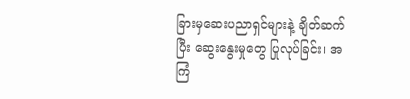ခြားမှဆေးပညာရှင်များနဲ့ ချိတ်ဆက်ပြီး ဆွေးနွေးမှုတွေ ပြုလုပ်ခြင်း၊ အကြံ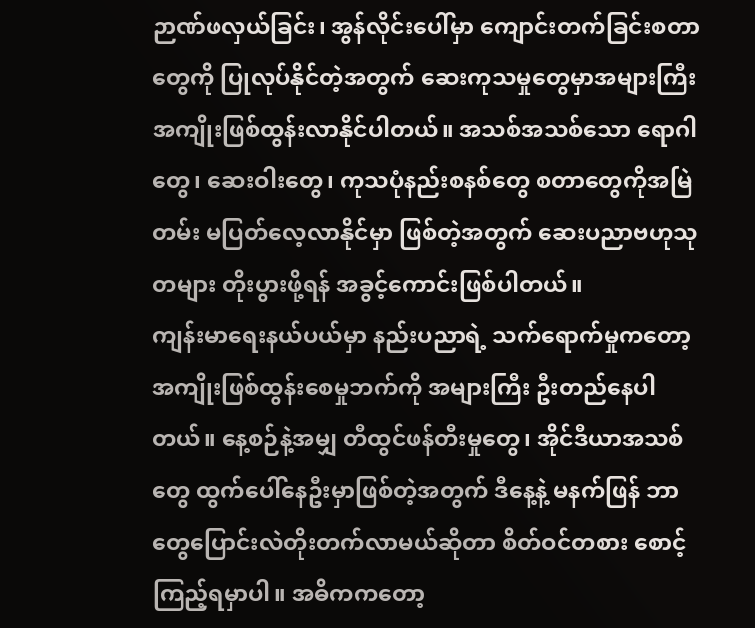ဉာဏ်ဖလှယ်ခြင်း၊ အွန်လိုင်းပေါ်မှာ ကျောင်းတက်ခြင်းစတာတွေကို ပြုလုပ်နိုင်တဲ့အတွက် ဆေးကုသမှုတွေမှာအများကြီးအကျိုးဖြစ်ထွန်းလာနိုင်ပါတယ်။ အသစ်အသစ်သော ရောဂါတွေ၊ ဆေးဝါးတွေ၊ ကုသပုံနည်းစနစ်တွေ စတာတွေကိုအမြဲတမ်း မပြတ်လေ့လာနိုင်မှာ ဖြစ်တဲ့အတွက် ဆေးပညာဗဟုသုတများ တိုးပွားဖို့ရန် အခွင့်ကောင်းဖြစ်ပါတယ်။
ကျန်းမာရေးနယ်ပယ်မှာ နည်းပညာရဲ့ သက်ရောက်မှုကတော့ အကျိုးဖြစ်ထွန်းစေမှုဘက်ကို အများကြီး ဦးတည်နေပါတယ်။ နေ့စဉ်နဲ့အမျှ တီထွင်ဖန်တီးမှုတွေ၊ အိုင်ဒီယာအသစ်တွေ ထွက်ပေါ်နေဦးမှာဖြစ်တဲ့အတွက် ဒီနေ့နဲ့ မနက်ဖြန် ဘာတွေပြောင်းလဲတိုးတက်လာမယ်ဆိုတာ စိတ်ဝင်တစား စောင့်ကြည့်ရမှာပါ။ အဓိကကတော့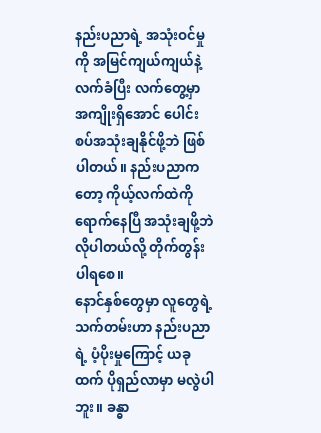နည်းပညာရဲ့ အသုံးဝင်မှုကို အမြင်ကျယ်ကျယ်နဲ့ လက်ခံပြီး လက်တွေ့မှာ အကျိုးရှိအောင် ပေါင်းစပ်အသုံးချနိုင်ဖို့ဘဲ ဖြစ်ပါတယ်။ နည်းပညာကတော့ ကိုယ့်လက်ထဲကို ရောက်နေပြီ အသုံးချဖို့ဘဲလိုပါတယ်လို့ တိုက်တွန်းပါရစေ။
နောင်နှစ်တွေမှာ လူတွေရဲ့ သက်တမ်းဟာ နည်းပညာရဲ့ ပံ့ပိုးမှုကြောင့် ယခုထက် ပိုရှည်လာမှာ မလွဲပါဘူး။ ခန္ဓာ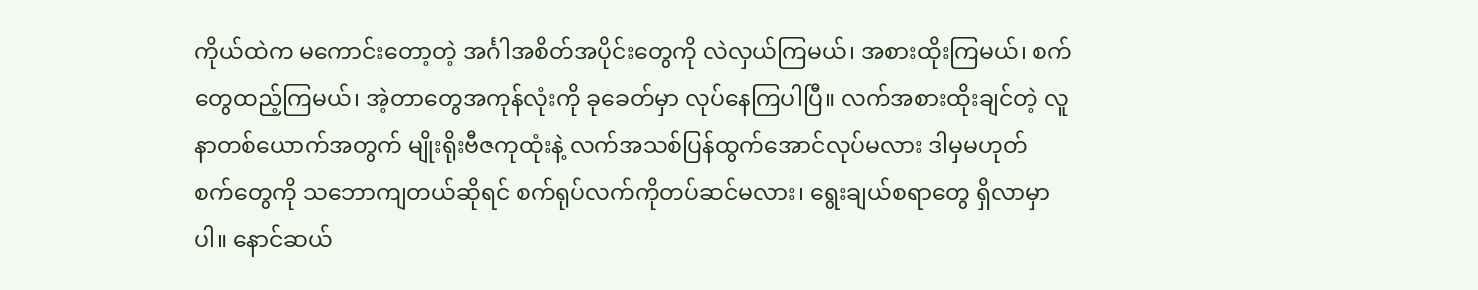ကိုယ်ထဲက မကောင်းတော့တဲ့ အင်္ဂါအစိတ်အပိုင်းတွေကို လဲလှယ်ကြမယ်၊ အစားထိုးကြမယ်၊ စက်တွေထည့်ကြမယ်၊ အဲ့တာတွေအကုန်လုံးကို ခုခေတ်မှာ လုပ်နေကြပါပြီ။ လက်အစားထိုးချင်တဲ့ လူနာတစ်ယောက်အတွက် မျိုးရိုးဗီဇကုထုံးနဲ့ လက်အသစ်ပြန်ထွက်အောင်လုပ်မလား ဒါမှမဟုတ် စက်တွေကို သဘောကျတယ်ဆိုရင် စက်ရုပ်လက်ကိုတပ်ဆင်မလား၊ ရွေးချယ်စရာတွေ ရှိလာမှာပါ။ နောင်ဆယ်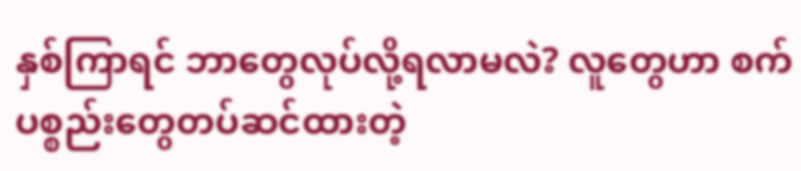နှစ်ကြာရင် ဘာတွေလုပ်လို့ရလာမလဲ? လူတွေဟာ စက်ပစ္စည်းတွေတပ်ဆင်ထားတဲ့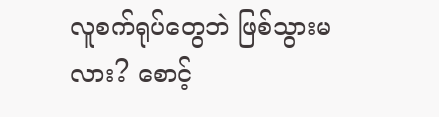လူစက်ရုပ်တွေဘဲ ဖြစ်သွားမလား? စောင့်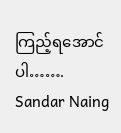ကြည့်ရအောင်ပါ…….
Sandar Naing